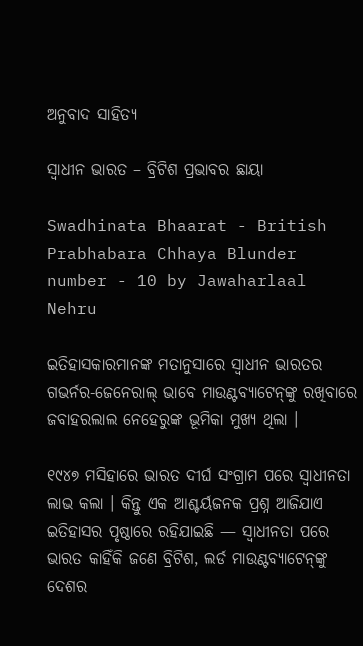ଅନୁବାଦ ସାହିତ୍ୟ

ସ୍ୱାଧୀନ ଭାରତ – ବ୍ରିଟିଶ ପ୍ରଭାବର ଛାୟା

Swadhinata Bhaarat - British Prabhabara Chhaya Blunder number - 10 by Jawaharlaal Nehru

ଇତିହାସକାରମାନଙ୍କ ମତାନୁସାରେ ସ୍ୱାଧୀନ ଭାରତର ଗଭର୍ନର-ଜେନେରାଲ୍ ଭାବେ ମାଉଣ୍ଟବ୍ୟାଟେନ୍‌ଙ୍କୁ ରଖିବାରେ ଜବାହରଲାଲ ନେହେରୁଙ୍କ ଭୂମିକା ମୁଖ୍ୟ ଥିଲା ।

୧୯୪୭ ମସିହାରେ ଭାରତ ଦୀର୍ଘ ସଂଗ୍ରାମ ପରେ ସ୍ୱାଧୀନତା ଲାଭ କଲା । କିନ୍ତୁ ଏକ ଆଶ୍ଚର୍ୟଜନକ ପ୍ରଶ୍ନ ଆଜିଯାଏ ଇତିହାସର ପୃଷ୍ଠାରେ ରହିଯାଇଛି — ସ୍ୱାଧୀନତା ପରେ ଭାରତ କାହିଁକି ଜଣେ ବ୍ରିଟିଶ, ଲର୍ଡ ମାଉଣ୍ଟବ୍ୟାଟେନ୍‌ଙ୍କୁ ଦେଶର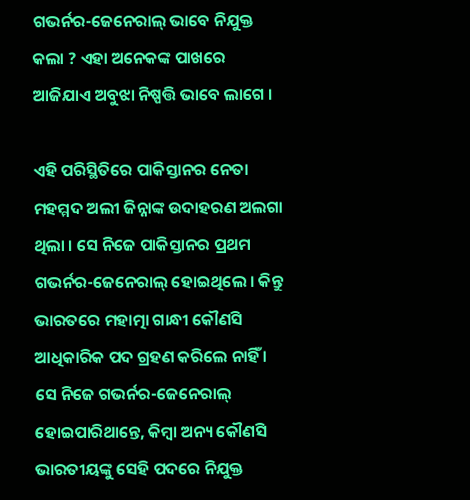ଗଭର୍ନର-ଜେନେରାଲ୍ ଭାବେ ନିଯୁକ୍ତ କଲା ? ଏହା ଅନେକଙ୍କ ପାଖରେ ଆଜିଯାଏ ଅବୁଝା ନିଷ୍ପତ୍ତି ଭାବେ ଲାଗେ ।

ଏହି ପରିସ୍ଥିତିରେ ପାକିସ୍ତାନର ନେତା ମହମ୍ମଦ ଅଲୀ ଜିନ୍ନାଙ୍କ ଉଦାହରଣ ଅଲଗା ଥିଲା । ସେ ନିଜେ ପାକିସ୍ତାନର ପ୍ରଥମ ଗଭର୍ନର-ଜେନେରାଲ୍ ହୋଇଥିଲେ । କିନ୍ତୁ ଭାରତରେ ମହାତ୍ମା ଗାନ୍ଧୀ କୌଣସି ଆଧିକାରିକ ପଦ ଗ୍ରହଣ କରିଲେ ନାହିଁ । ସେ ନିଜେ ଗଭର୍ନର-ଜେନେରାଲ୍ ହୋଇପାରିଥାନ୍ତେ, କିମ୍ବା ଅନ୍ୟ କୌଣସି ଭାରତୀୟଙ୍କୁ ସେହି ପଦରେ ନିଯୁକ୍ତ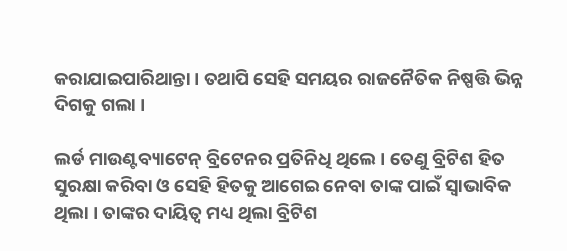କରାଯାଇପାରିଥାନ୍ତା । ତଥାପି ସେହି ସମୟର ରାଜନୈତିକ ନିଷ୍ପତ୍ତି ଭିନ୍ନ ଦିଗକୁ ଗଲା ।

ଲର୍ଡ ମାଉଣ୍ଟବ୍ୟାଟେନ୍ ବ୍ରିଟେନର ପ୍ରତିନିଧି ଥିଲେ । ତେଣୁ ବ୍ରିଟିଶ ହିତ ସୁରକ୍ଷା କରିବା ଓ ସେହି ହିତକୁ ଆଗେଇ ନେବା ତାଙ୍କ ପାଇଁ ସ୍ୱାଭାବିକ ଥିଲା । ତାଙ୍କର ଦାୟିତ୍ୱ ମଧ୍ୟ ଥିଲା ବ୍ରିଟିଶ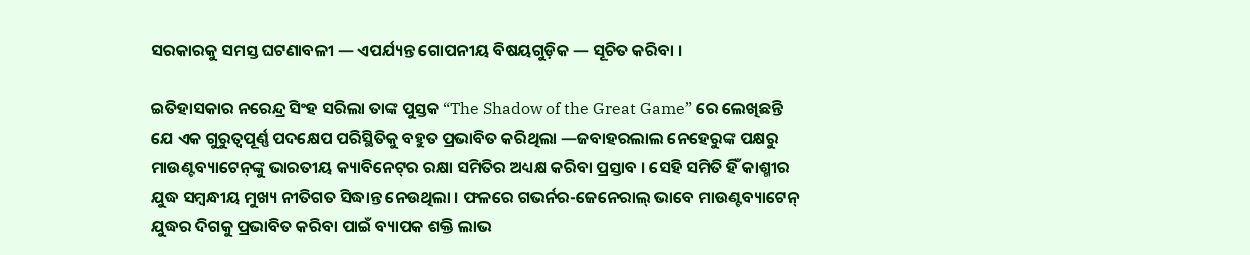ସରକାରକୁ ସମସ୍ତ ଘଟଣାବଳୀ — ଏପର୍ଯ୍ୟନ୍ତ ଗୋପନୀୟ ବିଷୟଗୁଡ଼ିକ — ସୂଚିତ କରିବା ।

ଇତିହାସକାର ନରେନ୍ଦ୍ର ସିଂହ ସରିଲା ତାଙ୍କ ପୁସ୍ତକ “The Shadow of the Great Game” ରେ ଲେଖିଛନ୍ତି ଯେ ଏକ ଗୁରୁତ୍ୱପୂର୍ଣ୍ଣ ପଦକ୍ଷେପ ପରିସ୍ଥିତିକୁ ବହୁତ ପ୍ରଭାବିତ କରିଥିଲା —ଜବାହରଲାଲ ନେହେରୁଙ୍କ ପକ୍ଷରୁ ମାଉଣ୍ଟବ୍ୟାଟେନ୍‌ଙ୍କୁ ଭାରତୀୟ କ୍ୟାବିନେଟ୍‌ର ରକ୍ଷା ସମିତିର ଅଧ୍ୟକ୍ଷ କରିବା ପ୍ରସ୍ତାବ । ସେହି ସମିତି ହିଁ କାଶ୍ମୀର ଯୁଦ୍ଧ ସମ୍ବନ୍ଧୀୟ ମୁଖ୍ୟ ନୀତିଗତ ସିଦ୍ଧାନ୍ତ ନେଉଥିଲା । ଫଳରେ ଗଭର୍ନର-ଜେନେରାଲ୍ ଭାବେ ମାଉଣ୍ଟବ୍ୟାଟେନ୍ ଯୁଦ୍ଧର ଦିଗକୁ ପ୍ରଭାବିତ କରିବା ପାଇଁ ବ୍ୟାପକ ଶକ୍ତି ଲାଭ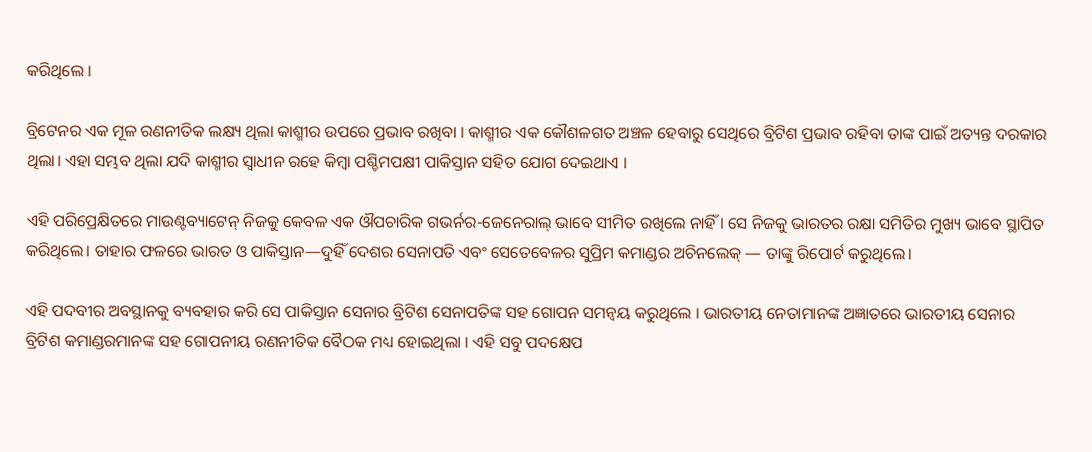କରିଥିଲେ ।

ବ୍ରିଟେନର ଏକ ମୂଳ ରଣନୀତିକ ଲକ୍ଷ୍ୟ ଥିଲା କାଶ୍ମୀର ଉପରେ ପ୍ରଭାବ ରଖିବା । କାଶ୍ମୀର ଏକ କୌଶଳଗତ ଅଞ୍ଚଳ ହେବାରୁ ସେଥିରେ ବ୍ରିଟିଶ ପ୍ରଭାବ ରହିବା ତାଙ୍କ ପାଇଁ ଅତ୍ୟନ୍ତ ଦରକାର ଥିଲା। ଏହା ସମ୍ଭବ ଥିଲା ଯଦି କାଶ୍ମୀର ସ୍ୱାଧୀନ ରହେ କିମ୍ବା ପଶ୍ଚିମପକ୍ଷୀ ପାକିସ୍ତାନ ସହିତ ଯୋଗ ଦେଇଥାଏ ।

ଏହି ପରିପ୍ରେକ୍ଷିତରେ ମାଉଣ୍ଟବ୍ୟାଟେନ୍ ନିଜକୁ କେବଳ ଏକ ଔପଚାରିକ ଗଭର୍ନର-ଜେନେରାଲ୍ ଭାବେ ସୀମିତ ରଖିଲେ ନାହିଁ । ସେ ନିଜକୁ ଭାରତର ରକ୍ଷା ସମିତିର ମୁଖ୍ୟ ଭାବେ ସ୍ଥାପିତ କରିଥିଲେ। ତାହାର ଫଳରେ ଭାରତ ଓ ପାକିସ୍ତାନ—ଦୁହିଁ ଦେଶର ସେନାପତି ଏବଂ ସେତେବେଳର ସୁପ୍ରିମ କମାଣ୍ଡର ଅଚିନଲେକ୍ — ତାଙ୍କୁ ରିପୋର୍ଟ କରୁଥିଲେ।

ଏହି ପଦବୀର ଅବସ୍ଥାନକୁ ବ୍ୟବହାର କରି ସେ ପାକିସ୍ତାନ ସେନାର ବ୍ରିଟିଶ ସେନାପତିଙ୍କ ସହ ଗୋପନ ସମନ୍ୱୟ କରୁଥିଲେ । ଭାରତୀୟ ନେତାମାନଙ୍କ ଅଜ୍ଞାତରେ ଭାରତୀୟ ସେନାର ବ୍ରିଟିଶ କମାଣ୍ଡରମାନଙ୍କ ସହ ଗୋପନୀୟ ରଣନୀତିକ ବୈଠକ ମଧ୍ୟ ହୋଇଥିଲା । ଏହି ସବୁ ପଦକ୍ଷେପ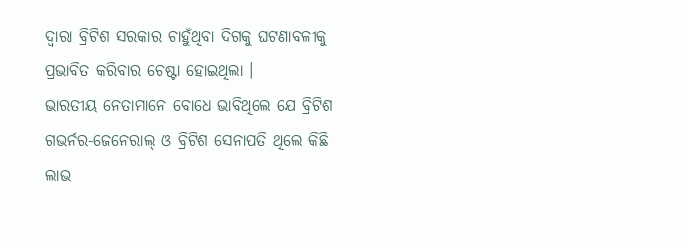ଦ୍ୱାରା ବ୍ରିଟିଶ ସରକାର ଚାହୁଁଥିବା ଦିଗକୁ ଘଟଣାବଳୀକୁ ପ୍ରଭାବିତ କରିବାର ଚେଷ୍ଟା ହୋଇଥିଲା ।
ଭାରତୀୟ ନେତାମାନେ ବୋଧେ ଭାବିଥିଲେ ଯେ ବ୍ରିଟିଶ ଗଭର୍ନର-ଜେନେରାଲ୍ ଓ ବ୍ରିଟିଶ ସେନାପତି ଥିଲେ କିଛି ଲାଭ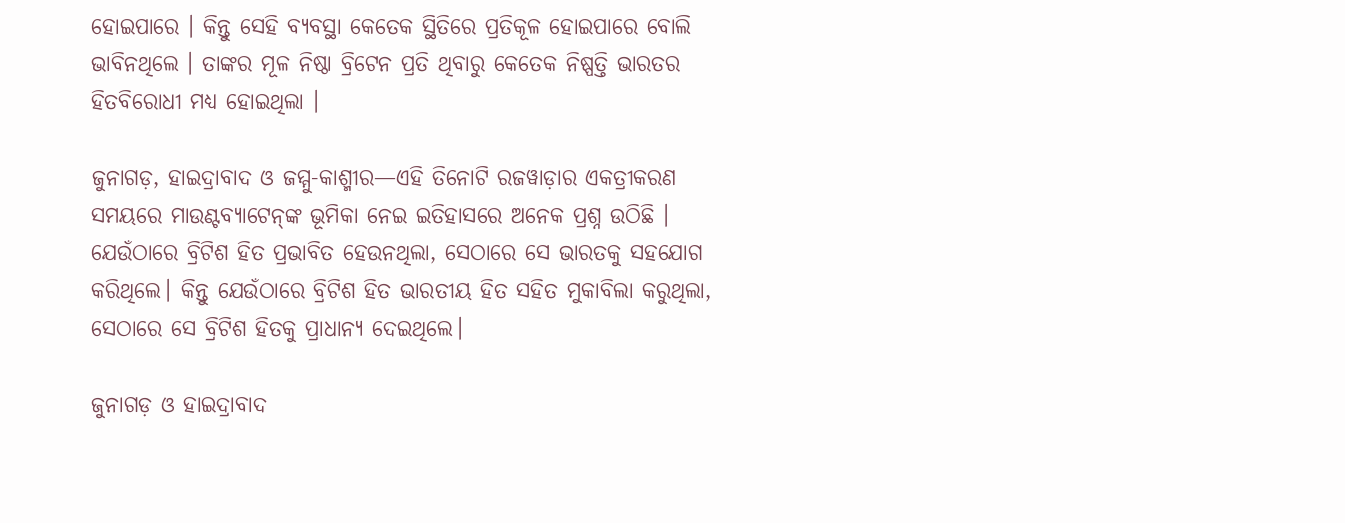ହୋଇପାରେ । କିନ୍ତୁ ସେହି ବ୍ୟବସ୍ଥା କେତେକ ସ୍ଥିତିରେ ପ୍ରତିକୂଳ ହୋଇପାରେ ବୋଲି ଭାବିନଥିଲେ । ତାଙ୍କର ମୂଳ ନିଷ୍ଠା ବ୍ରିଟେନ ପ୍ରତି ଥିବାରୁ କେତେକ ନିଷ୍ପତ୍ତି ଭାରତର ହିତବିରୋଧୀ ମଧ୍ୟ ହୋଇଥିଲା ।

ଜୁନାଗଡ଼, ହାଇଦ୍ରାବାଦ ଓ ଜମ୍ମୁ-କାଶ୍ମୀର—ଏହି ତିନୋଟି ରଜୱାଡ଼ାର ଏକତ୍ରୀକରଣ ସମୟରେ ମାଉଣ୍ଟବ୍ୟାଟେନ୍‌ଙ୍କ ଭୂମିକା ନେଇ ଇତିହାସରେ ଅନେକ ପ୍ରଶ୍ନ ଉଠିଛି । ଯେଉଁଠାରେ ବ୍ରିଟିଶ ହିତ ପ୍ରଭାବିତ ହେଉନଥିଲା, ସେଠାରେ ସେ ଭାରତକୁ ସହଯୋଗ କରିଥିଲେ। କିନ୍ତୁ ଯେଉଁଠାରେ ବ୍ରିଟିଶ ହିତ ଭାରତୀୟ ହିତ ସହିତ ମୁକାବିଲା କରୁଥିଲା, ସେଠାରେ ସେ ବ୍ରିଟିଶ ହିତକୁ ପ୍ରାଧାନ୍ୟ ଦେଇଥିଲେ।

ଜୁନାଗଡ଼ ଓ ହାଇଦ୍ରାବାଦ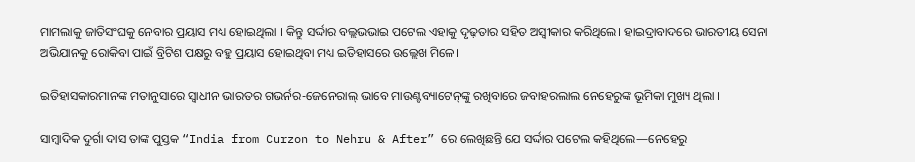ମାମଲାକୁ ଜାତିସଂଘକୁ ନେବାର ପ୍ରୟାସ ମଧ୍ୟ ହୋଇଥିଲା । କିନ୍ତୁ ସର୍ଦ୍ଦାର ବଲ୍ଲଭଭାଇ ପଟେଲ ଏହାକୁ ଦୃଢ଼ତାର ସହିତ ଅସ୍ୱୀକାର କରିଥିଲେ। ହାଇଦ୍ରାବାଦରେ ଭାରତୀୟ ସେନା ଅଭିଯାନକୁ ରୋକିବା ପାଇଁ ବ୍ରିଟିଶ ପକ୍ଷରୁ ବହୁ ପ୍ରୟାସ ହୋଇଥିବା ମଧ୍ୟ ଇତିହାସରେ ଉଲ୍ଲେଖ ମିଳେ।

ଇତିହାସକାରମାନଙ୍କ ମତାନୁସାରେ ସ୍ୱାଧୀନ ଭାରତର ଗଭର୍ନର-ଜେନେରାଲ୍ ଭାବେ ମାଉଣ୍ଟବ୍ୟାଟେନ୍‌ଙ୍କୁ ରଖିବାରେ ଜବାହରଲାଲ ନେହେରୁଙ୍କ ଭୂମିକା ମୁଖ୍ୟ ଥିଲା ।

ସାମ୍ବାଦିକ ଦୁର୍ଗା ଦାସ ତାଙ୍କ ପୁସ୍ତକ “India from Curzon to Nehru & After” ରେ ଲେଖିଛନ୍ତି ଯେ ସର୍ଦ୍ଦାର ପଟେଲ କହିଥିଲେ—ନେହେରୁ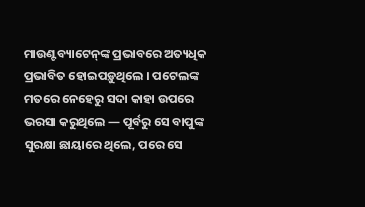ମାଉଣ୍ଟବ୍ୟାଟେନ୍‌ଙ୍କ ପ୍ରଭାବରେ ଅତ୍ୟଧିକ ପ୍ରଭାବିତ ହୋଇପଡ଼ୁଥିଲେ । ପଟେଲଙ୍କ ମତରେ ନେହେରୁ ସଦା କାହା ଉପରେ ଭରସା କରୁଥିଲେ — ପୂର୍ବରୁ ସେ ବାପୁଙ୍କ ସୁରକ୍ଷା ଛାୟାରେ ଥିଲେ, ପରେ ସେ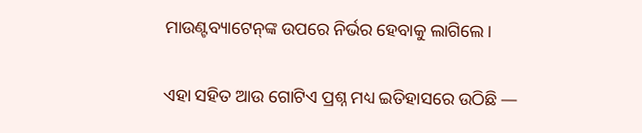ମାଉଣ୍ଟବ୍ୟାଟେନ୍‌ଙ୍କ ଉପରେ ନିର୍ଭର ହେବାକୁ ଲାଗିଲେ।

ଏହା ସହିତ ଆଉ ଗୋଟିଏ ପ୍ରଶ୍ନ ମଧ୍ୟ ଇତିହାସରେ ଉଠିଛି —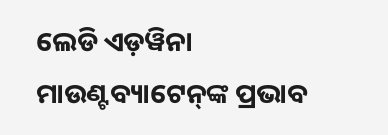ଲେଡି ଏଡ଼ୱିନା ମାଉଣ୍ଟବ୍ୟାଟେନ୍‌ଙ୍କ ପ୍ରଭାବ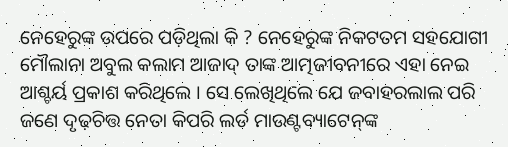ନେହେରୁଙ୍କ ଉପରେ ପଡ଼ିଥିଲା କି ? ନେହେରୁଙ୍କ ନିକଟତମ ସହଯୋଗୀ ମୌଲାନା ଅବୁଲ କଲାମ ଆଜାଦ୍‌ ତାଙ୍କ ଆତ୍ମଜୀବନୀରେ ଏହା ନେଇ ଆଶ୍ଚର୍ୟ ପ୍ରକାଶ କରିଥିଲେ । ସେ ଲେଖିଥିଲେ ଯେ ଜବାହରଲାଲ ପରି ଜଣେ ଦୃଢ଼ଚିତ୍ତ ନେତା କିପରି ଲର୍ଡ ମାଉଣ୍ଟବ୍ୟାଟେନ୍‌ଙ୍କ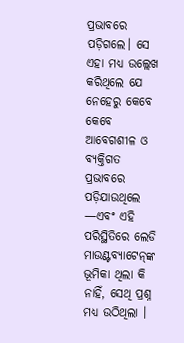ପ୍ରଭାବରେ ପଡ଼ିଗଲେ। ସେ ଏହା ମଧ୍ୟ ଉଲ୍ଲେଖ କରିଥିଲେ ଯେ ନେହେରୁ କେବେ କେବେ ଆବେଗଶୀଳ ଓ ବ୍ୟକ୍ତିଗତ ପ୍ରଭାବରେ ପଡ଼ିଯାଉଥିଲେ —ଏବଂ ଏହି ପରିସ୍ଥିତିରେ ଲେଡି ମାଉଣ୍ଟବ୍ୟାଟେନ୍‌ଙ୍କ ଭୂମିକା ଥିଲା କି ନାହିଁ, ସେଥି ପ୍ରଶ୍ନ ମଧ୍ୟ ଉଠିଥିଲା ।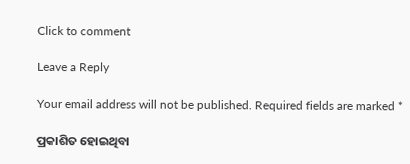Click to comment

Leave a Reply

Your email address will not be published. Required fields are marked *

ପ୍ରକାଶିତ ହୋଇଥିବା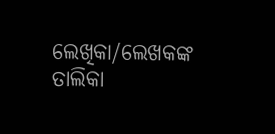ଲେଖିକା/ଲେଖକଙ୍କ ତାଲିକା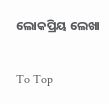ଲୋକପ୍ରିୟ ଲେଖା

To Top